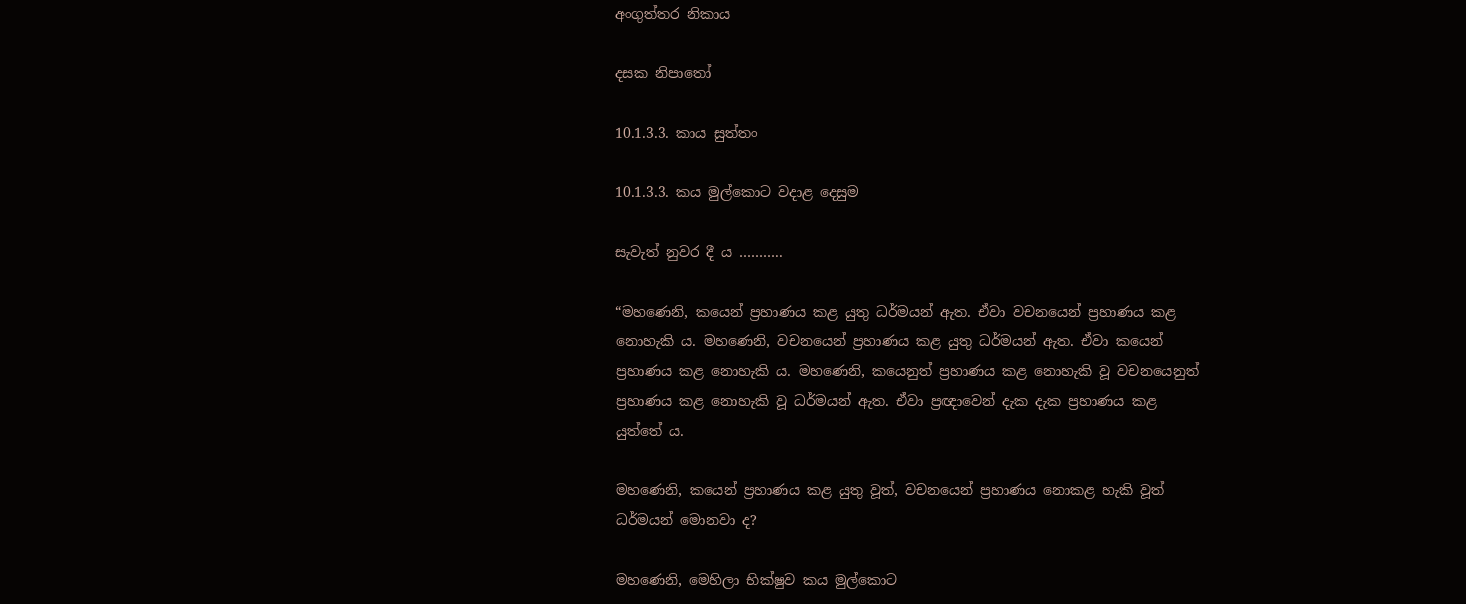අංගුත්තර නිකාය

දසක නිපාතෝ

10.1.3.3. කාය සුත්තං

10.1.3.3. කය මුල්කොට වදාළ දෙසුම

සැවැත් නුවර දී ය ………..

“මහණෙනි, කයෙන් ප්‍රහාණය කළ යුතු ධර්මයන් ඇත. ඒවා වචනයෙන් ප්‍රහාණය කළ නොහැකි ය. මහණෙනි, වචනයෙන් ප්‍රහාණය කළ යුතු ධර්මයන් ඇත. ඒවා කයෙන් ප්‍රහාණය කළ නොහැකි ය. මහණෙනි, කයෙනුත් ප්‍රහාණය කළ නොහැකි වූ වචනයෙනුත් ප්‍රහාණය කළ නොහැකි වූ ධර්මයන් ඇත. ඒවා ප්‍රඥාවෙන් දැක දැක ප්‍රහාණය කළ යුත්තේ ය.

මහණෙනි, කයෙන් ප්‍රහාණය කළ යුතු වූත්, වචනයෙන් ප්‍රහාණය නොකළ හැකි වූත් ධර්මයන් මොනවා ද?

මහණෙනි, මෙහිලා භික්ෂුව කය මුල්කොට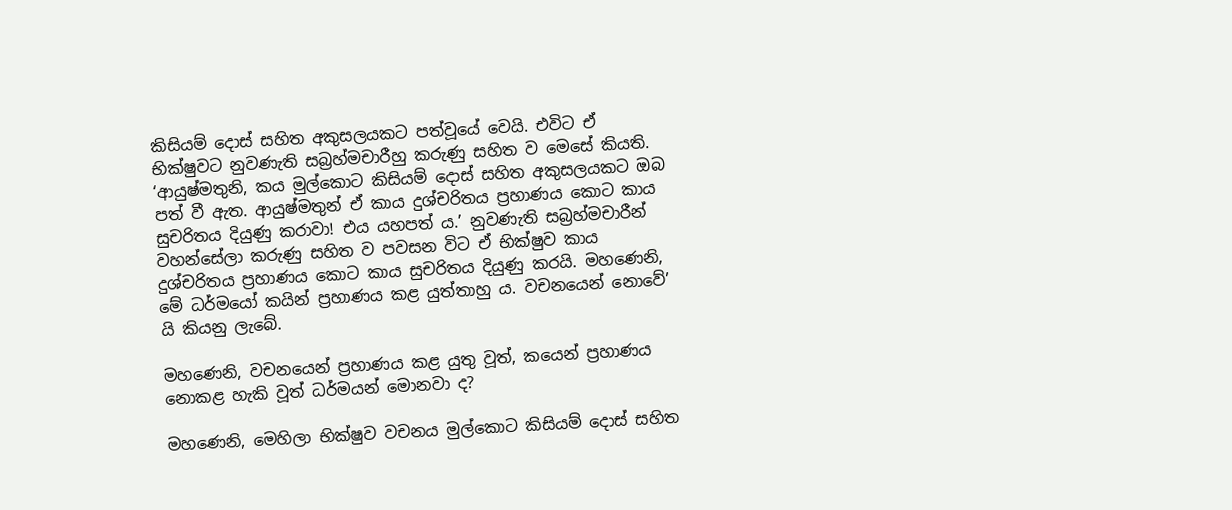කිසියම් දොස් සහිත අකුසලයකට පත්වූයේ වෙයි. එවිට ඒ භික්ෂුවට නුවණැති සබ්‍රහ්මචාරීහු කරුණු සහිත ව මෙසේ කියති. ‘ආයුෂ්මතුනි, කය මුල්කොට කිසියම් දොස් සහිත අකුසලයකට ඔබ පත් වී ඇත. ආයුෂ්මතුන් ඒ කාය දුශ්චරිතය ප්‍රහාණය කොට කාය සුචරිතය දියුණු කරාවා! එය යහපත් ය.’ නුවණැති සබ්‍රහ්මචාරීන් වහන්සේලා කරුණු සහිත ව පවසන විට ඒ භික්ෂුව කාය දුශ්චරිතය ප්‍රහාණය කොට කාය සුචරිතය දියුණු කරයි. මහණෙනි, මේ ධර්මයෝ කයින් ප්‍රහාණය කළ යුත්තාහු ය. වචනයෙන් නොවේ’ යි කියනු ලැබේ.

මහණෙනි, වචනයෙන් ප්‍රහාණය කළ යුතු වූත්, කයෙන් ප්‍රහාණය නොකළ හැකි වූත් ධර්මයන් මොනවා ද?

මහණෙනි, මෙහිලා භික්ෂුව වචනය මුල්කොට කිසියම් දොස් සහිත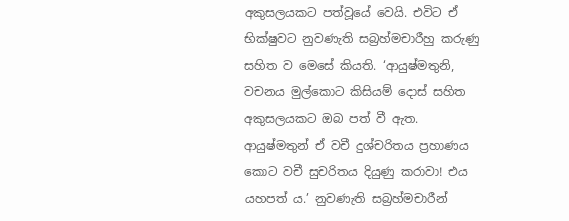අකුසලයකට පත්වූයේ වෙයි. එවිට ඒ භික්ෂුවට නුවණැති සබ්‍රහ්මචාරීහු කරුණු සහිත ව මෙසේ කියති. ‘ආයුෂ්මතුනි, වචනය මුල්කොට කිසියම් දොස් සහිත අකුසලයකට ඔබ පත් වී ඇත. ආයුෂ්මතුන් ඒ වචී දුශ්චරිතය ප්‍රහාණය කොට වචී සුචරිතය දියුණු කරාවා! එය යහපත් ය.’ නුවණැති සබ්‍රහ්මචාරීන්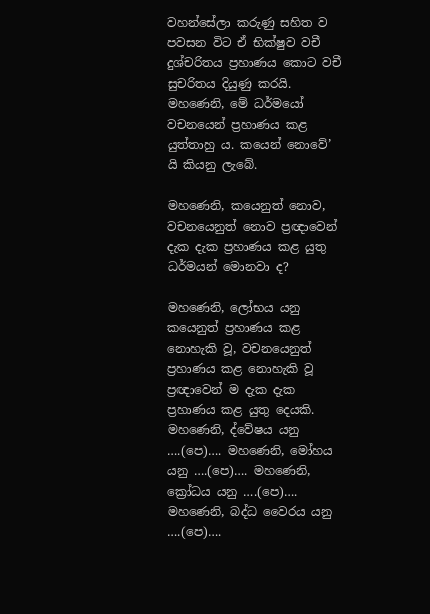වහන්සේලා කරුණු සහිත ව පවසන විට ඒ භික්ෂුව වචී දුශ්චරිතය ප්‍රහාණය කොට වචී සුචරිතය දියුණු කරයි. මහණෙනි, මේ ධර්මයෝ වචනයෙන් ප්‍රහාණය කළ යුත්තාහු ය. කයෙන් නොවේ’ යි කියනු ලැබේ.

මහණෙනි, කයෙනුත් නොව, වචනයෙනුත් නොව ප්‍රඥාවෙන් දැක දැක ප්‍රහාණය කළ යුතු ධර්මයන් මොනවා ද?

මහණෙනි, ලෝභය යනු කයෙනුත් ප්‍රහාණය කළ නොහැකි වූ, වචනයෙනුත් ප්‍රහාණය කළ නොහැකි වූ ප්‍රඥාවෙන් ම දැක දැක ප්‍රහාණය කළ යුතු දෙයකි. මහණෙනි, ද්වේෂය යනු ….(පෙ)…. මහණෙනි, මෝහය යනු ….(පෙ)…. මහණෙනි, ක්‍රෝධය යනු ….(පෙ)…. මහණෙනි, බද්ධ වෛරය යනු ….(පෙ)….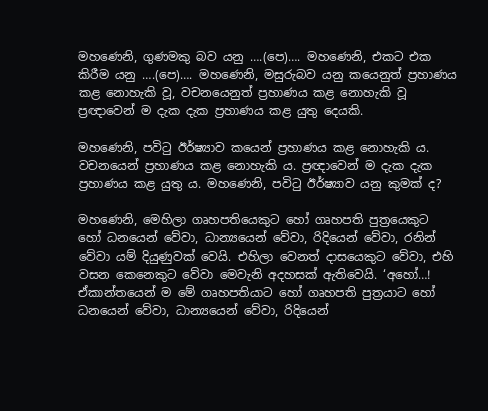මහණෙනි, ගුණමකු බව යනු ….(පෙ)…. මහණෙනි, එකට එක කිරීම යනු ….(පෙ)…. මහණෙනි, මසුරුබව යනු කයෙනුත් ප්‍රහාණය කළ නොහැකි වූ, වචනයෙනුත් ප්‍රහාණය කළ නොහැකි වූ ප්‍රඥාවෙන් ම දැක දැක ප්‍රහාණය කළ යුතු දෙයකි.

මහණෙනි, පවිටු ඊර්ෂ්‍යාව කයෙන් ප්‍රහාණය කළ නොහැකි ය. වචනයෙන් ප්‍රහාණය කළ නොහැකි ය. ප්‍රඥාවෙන් ම දැක දැක ප්‍රහාණය කළ යුතු ය. මහණෙනි, පවිටු ඊර්ෂ්‍යාව යනු කුමක් ද?

මහණෙනි, මෙහිලා ගෘහපතියෙකුට හෝ ගෘහපති පුත්‍රයෙකුට හෝ ධනයෙන් වේවා, ධාන්‍යයෙන් වේවා, රිදියෙන් වේවා, රනින් වේවා යම් දියුණුවක් වෙයි. එහිලා වෙනත් දාසයෙකුට වේවා, එහි වසන කෙනෙකුට වේවා මෙවැනි අදහසක් ඇතිවෙයි. ‘අහෝ…! ඒකාන්තයෙන් ම මේ ගෘහපතියාට හෝ ගෘහපති පුත්‍රයාට හෝ ධනයෙන් වේවා, ධාන්‍යයෙන් වේවා, රිදියෙන්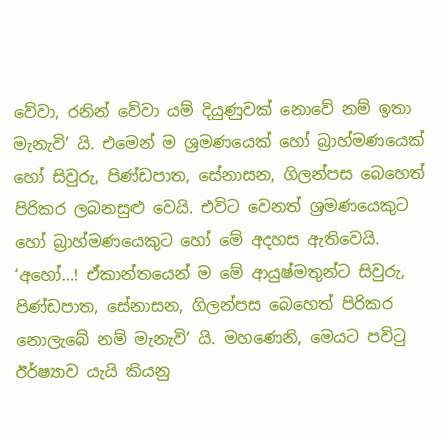වේවා, රනින් වේවා යම් දියුණුවක් නොවේ නම් ඉතා මැනැවි’ යි. එමෙන් ම ශ්‍රමණයෙක් හෝ බ්‍රාහ්මණයෙක් හෝ සිවුරු, පිණ්ඩපාත, සේනාසන, ගිලන්පස බෙහෙත් පිරිකර ලබනසුළු වෙයි. එවිට වෙනත් ශ්‍රමණයෙකුට හෝ බ්‍රාහ්මණයෙකුට හෝ මේ අදහස ඇතිවෙයි. ‘අහෝ…! ඒකාන්තයෙන් ම මේ ආයුෂ්මතුන්ට සිවුරු, පිණ්ඩපාත, සේනාසන, ගිලන්පස බෙහෙත් පිරිකර නොලැබේ නම් මැනැවි’ යි. මහණෙනි, මෙයට පවිටු ඊර්ෂ්‍යාව යැයි කියනු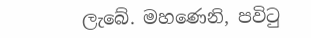ලැබේ. මහණෙනි, පවිටු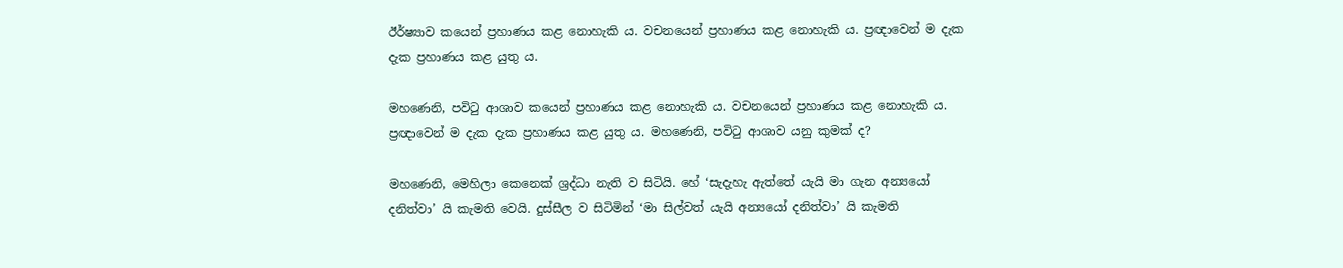ඊර්ෂ්‍යාව කයෙන් ප්‍රහාණය කළ නොහැකි ය. වචනයෙන් ප්‍රහාණය කළ නොහැකි ය. ප්‍රඥාවෙන් ම දැක දැක ප්‍රහාණය කළ යුතු ය.

මහණෙනි, පවිටු ආශාව කයෙන් ප්‍රහාණය කළ නොහැකි ය. වචනයෙන් ප්‍රහාණය කළ නොහැකි ය. ප්‍රඥාවෙන් ම දැක දැක ප්‍රහාණය කළ යුතු ය. මහණෙනි, පවිටු ආශාව යනු කුමක් ද?

මහණෙනි, මෙහිලා කෙනෙක් ශ්‍රද්ධා නැති ව සිටියි. හේ ‘සැදැහැ ඇත්තේ යැයි මා ගැන අන්‍යයෝ දනිත්වා’ යි කැමති වෙයි. දුස්සීල ව සිටිමින් ‘මා සිල්වත් යැයි අන්‍යයෝ දනිත්වා’ යි කැමති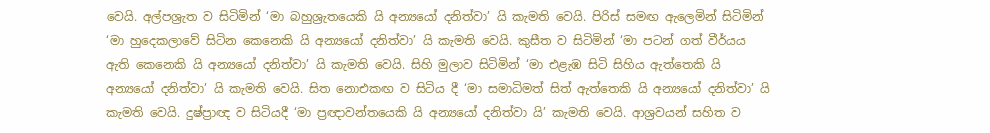වෙයි. අල්පශ්‍රැත ව සිටිමින් ‘මා බහුශ්‍රැතයෙකි යි අන්‍යයෝ දනිත්වා’ යි කැමති වෙයි. පිරිස් සමඟ ඇලෙමින් සිටිමින් ‘මා හුදෙකලාවේ සිටින කෙනෙකි යි අන්‍යයෝ දනිත්වා’ යි කැමති වෙයි. කුසීත ව සිටිමින් ‘මා පටන් ගත් වීර්යය ඇති කෙනෙකි යි අන්‍යයෝ දනිත්වා’ යි කැමති වෙයි. සිහි මුලාව සිටිමින් ‘මා එළැඹ සිටි සිහිය ඇත්තෙකි යි අන්‍යයෝ දනිත්වා’ යි කැමති වෙයි. සිත නොඑකඟ ව සිටිය දී ‘මා සමාධිමත් සිත් ඇත්තෙකි යි අන්‍යයෝ දනිත්වා’ යි කැමති වෙයි. දුෂ්ප්‍රාඥ ව සිටියදී ‘මා ප්‍රඥාවන්තයෙකි යි අන්‍යයෝ දනිත්වා යි’ කැමති වෙයි. ආශ්‍රවයන් සහිත ව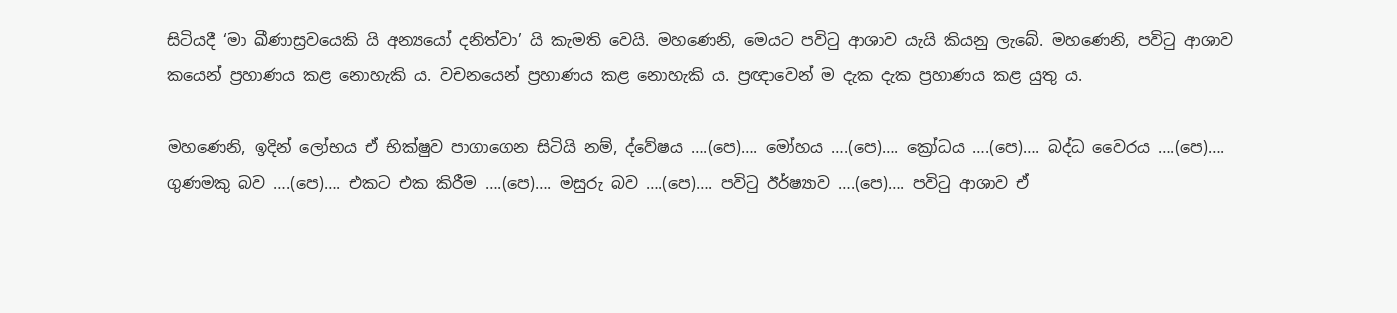සිටියදී ‘මා ඛීණාස්‍රවයෙකි යි අන්‍යයෝ දනිත්වා’ යි කැමති වෙයි. මහණෙනි, මෙයට පවිටු ආශාව යැයි කියනු ලැබේ. මහණෙනි, පවිටු ආශාව කයෙන් ප්‍රහාණය කළ නොහැකි ය. වචනයෙන් ප්‍රහාණය කළ නොහැකි ය. ප්‍රඥාවෙන් ම දැක දැක ප්‍රහාණය කළ යුතු ය.

මහණෙනි, ඉදින් ලෝභය ඒ භික්ෂුව පාගාගෙන සිටියි නම්, ද්වේෂය ….(පෙ)…. මෝහය ….(පෙ)…. ක්‍රෝධය ….(පෙ)…. බද්ධ වෛරය ….(පෙ)…. ගුණමකු බව ….(පෙ)…. එකට එක කිරීම ….(පෙ)…. මසුරු බව ….(පෙ)…. පවිටු ඊර්ෂ්‍යාව ….(පෙ)…. පවිටු ආශාව ඒ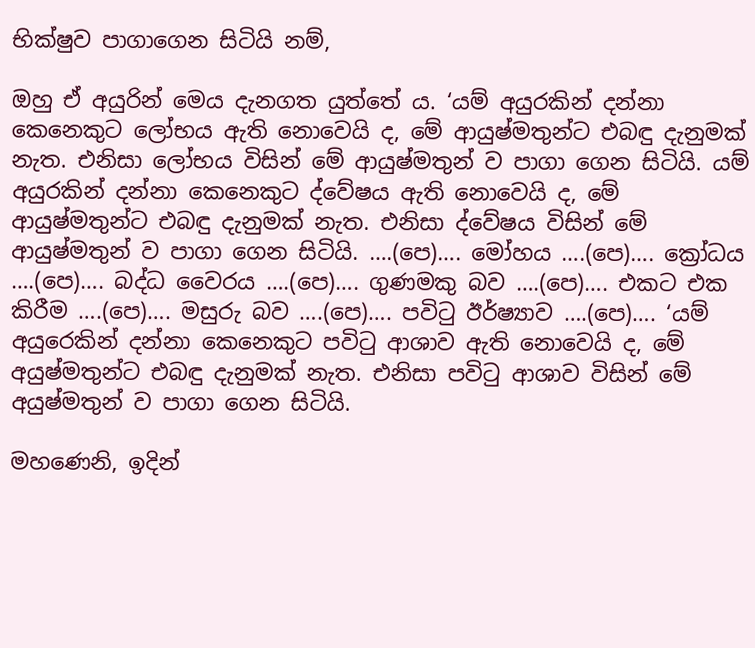භික්ෂුව පාගාගෙන සිටියි නම්,

ඔහු ඒ අයුරින් මෙය දැනගත යුත්තේ ය. ‘යම් අයුරකින් දන්නා කෙනෙකුට ලෝභය ඇති නොවෙයි ද, මේ ආයුෂ්මතුන්ට එබඳු දැනුමක් නැත. එනිසා ලෝභය විසින් මේ ආයුෂ්මතුන් ව පාගා ගෙන සිටියි. යම් අයුරකින් දන්නා කෙනෙකුට ද්වේෂය ඇති නොවෙයි ද, මේ ආයුෂ්මතුන්ට එබඳු දැනුමක් නැත. එනිසා ද්වේෂය විසින් මේ ආයුෂ්මතුන් ව පාගා ගෙන සිටියි. ….(පෙ)…. මෝහය ….(පෙ)…. ක්‍රෝධය ….(පෙ)…. බද්ධ වෛරය ….(පෙ)…. ගුණමකු බව ….(පෙ)…. එකට එක කිරීම ….(පෙ)…. මසුරු බව ….(පෙ)…. පවිටු ඊර්ෂ්‍යාව ….(පෙ)…. ‘යම් අයුරෙකින් දන්නා කෙනෙකුට පවිටු ආශාව ඇති නොවෙයි ද, මේ අයුෂ්මතුන්ට එබඳු දැනුමක් නැත. එනිසා පවිටු ආශාව විසින් මේ අයුෂ්මතුන් ව පාගා ගෙන සිටියි.

මහණෙනි, ඉදින්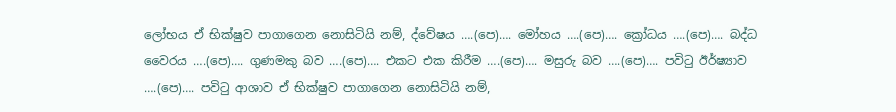ලෝභය ඒ භික්ෂුව පාගාගෙන නොසිටියි නම්, ද්වේෂය ….(පෙ)…. මෝහය ….(පෙ)…. ක්‍රෝධය ….(පෙ)…. බද්ධ වෛරය ….(පෙ)…. ගුණමකු බව ….(පෙ)…. එකට එක කිරීම ….(පෙ)…. මසුරු බව ….(පෙ)…. පවිටු ඊර්ෂ්‍යාව ….(පෙ)…. පවිටු ආශාව ඒ භික්ෂුව පාගාගෙන නොසිටියි නම්,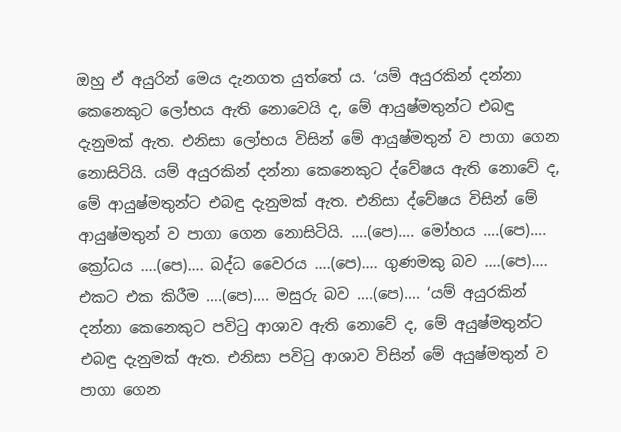ඔහු ඒ අයුරින් මෙය දැනගත යුත්තේ ය. ‘යම් අයුරකින් දන්නා කෙනෙකුට ලෝභය ඇති නොවෙයි ද, මේ ආයුෂ්මතුන්ට එබඳු දැනුමක් ඇත. එනිසා ලෝභය විසින් මේ ආයුෂ්මතුන් ව පාගා ගෙන නොසිටියි. යම් අයුරකින් දන්නා කෙනෙකුට ද්වේෂය ඇති නොවේ ද, මේ ආයුෂ්මතුන්ට එබඳු දැනුමක් ඇත. එනිසා ද්වේෂය විසින් මේ ආයුෂ්මතුන් ව පාගා ගෙන නොසිටියි. ….(පෙ)…. මෝහය ….(පෙ)…. ක්‍රෝධය ….(පෙ)…. බද්ධ වෛරය ….(පෙ)…. ගුණමකු බව ….(පෙ)…. එකට එක කිරීම ….(පෙ)…. මසුරු බව ….(පෙ)…. ‘යම් අයුරකින් දන්නා කෙනෙකුට පවිටු ආශාව ඇති නොවේ ද, මේ අයුෂ්මතුන්ට එබඳු දැනුමක් ඇත. එනිසා පවිටු ආශාව විසින් මේ අයුෂ්මතුන් ව පාගා ගෙන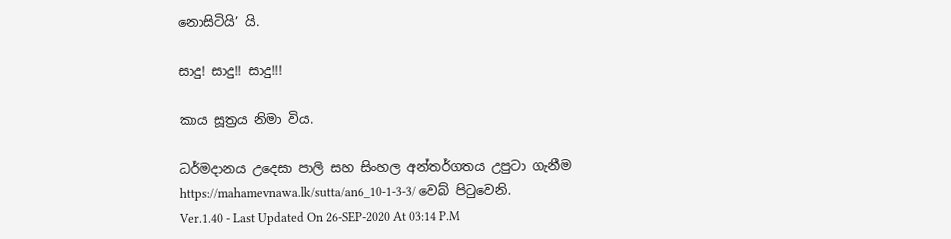නොසිටියි’ යි.

සාදු! සාදු!! සාදු!!!

කාය සූත්‍රය නිමා විය.

ධර්මදානය උදෙසා පාලි සහ සිංහල අන්තර්ගතය උපුටා ගැනීම https://mahamevnawa.lk/sutta/an6_10-1-3-3/ වෙබ් පිටුවෙනි.
Ver.1.40 - Last Updated On 26-SEP-2020 At 03:14 P.M